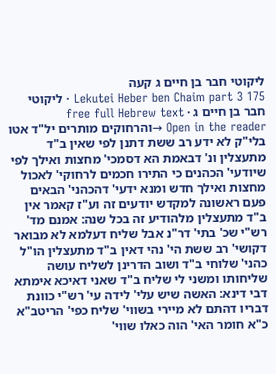ליקוטי חבר בן חיים ג קעה
Lekutei Heber ben Chaim part 3 175 · ליקוטי חבר בן חיים ג · free full Hebrew text
Open in the reader →והרחוקים מותרים יל"ד אטו בלי"ק לא ידע רב ששת דתנן לפי שאין ב"ד מתעצלין ונ' דבאמת הא דסמכי' מחצות ואילך לפי שיודעי' הכהנים כי התירו חכמים לרחוקי' לאכול מחצות ואילך חדש ומנא ידעי' דהכהני' הבאים פעם ראשונה למקדש יודעים זה וע"ז קאמר אין ב"ד מתעצלין מלהודיע זה בכל שנה: אמנם מד' רש"י שכ' בתי' דר"נ אבל שליח דעלמא לא מבואר דקושי' רב ששת הי' נהי דאין ב"ד מתעצלין הו"ל כהני' שלוחי ב"ד ושוב הדרינן לשליח עושה שליחותו ומשני לי שליח ב"ד שאני דאיכא אימתא דבי דינא: האשה שיש עלי' לידה עי' רש"י כוונת דבריו דהתם לא מיירי בשווי' שליח כפי' הריטב"א כ"א חומר האי' הוה כאלו שווי'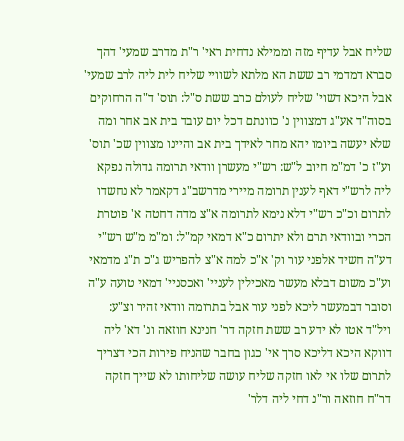שליח אבל עדיף מזה וממילא נדחית ראי' ר"ת מדרב שמעי' דהך סברא דמדמי רב ששת הא מלתא לשוויי שליח לית ליה לרב שמעי' אבל היכא דשוי' שליח לעולם כרב ששת ס"ל: תוס' ד"ה הרחוקים בסוה"ד אע"ג דמצווין נ' כוונתם דכל יום עובד בית אב אחר ומה שלא יעשה ביומו יהא מחר לאידך בית אב והיינו מצווין שכ' תוס' וע"ז כ' דמ"מ חיוב ל"ש: רש"י מעשרן וודאי תרומה גדולה נפקא ליה לרש"י דאף לענין תרומה מיירי מדרשב"ג דקאמר לא נחשדו לתרום וכ"כ רש"י דלא נימא לתרומה א"צ מדה דחטה א' פוטרת הכרי ובוודאי תרם ולא יתרום כ"א דמאי קמ"ל: ומ"מ מ"ש רש"י דע"ה חשיד אלפני עור וק' א"כ למה א"צ להפריש ג"כ ת"ג מדמאי וע"כ משום דבלא מעשר מאכילין לעניי' ואכסניי' דמאי טועה ע"ה וסובר דבמעשר ליכא לפני עור אבל בתרומה וודאי זהיר וצ"ע: ויל"ד אטו לא ידע רב ששת חזקה דר' חנינא חוזאה ונ' דא' ליה דווקא היכא דליכא סרך אי' כגון בחבר שהניח פירות הכי דצריך לתרום שלו אי לאו חזקה שליח עושה שליחותו לא שייך חזקה דר"ח חוזאה ור"נ דחי ליה דלר'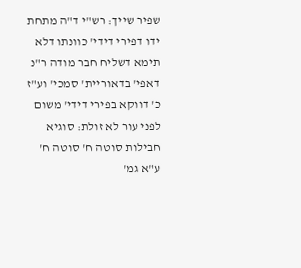שפיר שייך: רש"י ד"ה מתחת ידו דפירי דידי' כוונתו דלא תימא דשליח חבר מודה ר"נ דאפי' בדאוריית' סמכי' וע"ז כ' דווקא בפירי דידי' משום לפני עור לא זולת: סוגיא חבילות סוטה ח' סוטה ח' ע"א גמ'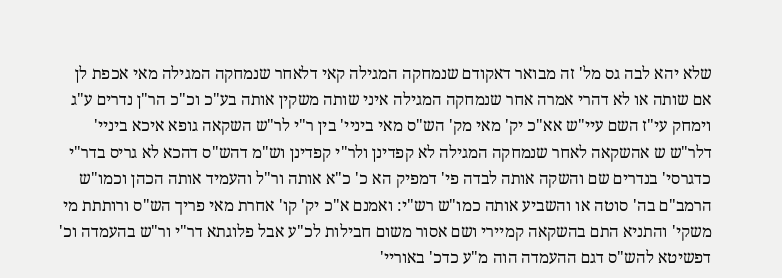שלא יהא לבה גס מל' זה מבואר דאקודם שנמחקה המגילה קאי דלאחר שנמחקה המגילה מאי אכפת לן אם שותה או לא דהרי אמרה אחר שנמחקה המגילה איני שותה משקין אותה בע"כ וכ"כ הר"ן נדרים ע"ג וימחק עי"ז השם עיי"ש אא"כ יק' מאי מק' הש"ס מאי ביניי' בין ר"י לר"ש השקאה גופא איכא ביניי' דלר"ש ש אהשקאה לאחר שנמחקה המגילה לא קפדינן ולר"י קפדינן וש"מ דהש"ס דהכא לא גריס בדר"י כדגרסי' בנדרים שם והשקה אותה לבדה פי' דמפיק הא כ' כ"א אותה ור"ל והעמיד אותה הכהן וכמו"ש הרמב"ם בה' סוטה או והשביע אותה כמו"ש רש"י: ואמנם א"כ יק' קו' אחרת מאי פריך הש"ס ורותתת מי משקי' והתניא התם בהשקאה קמיירי ושם אסור משום חבילות לכ"ע אבל פלוגתא דר"י ור"ש בהעמדה וכ' דפשיטא להש"ס דגם ההעמדה הוה מ"ע כדכ' באוריי'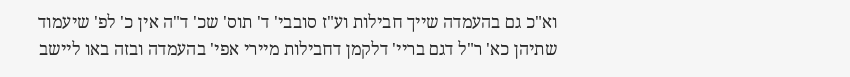וא"כ גם בהעמדה שייך חבילות וע"ז סובבי' ד' תוס' שכ' ד"ה אין כ' לפ' שיעמוד שתיהן כא' ר"ל דגם בריי' דלקמן דחבילות מיירי אפי' בהעמדה ובזה באו ליישב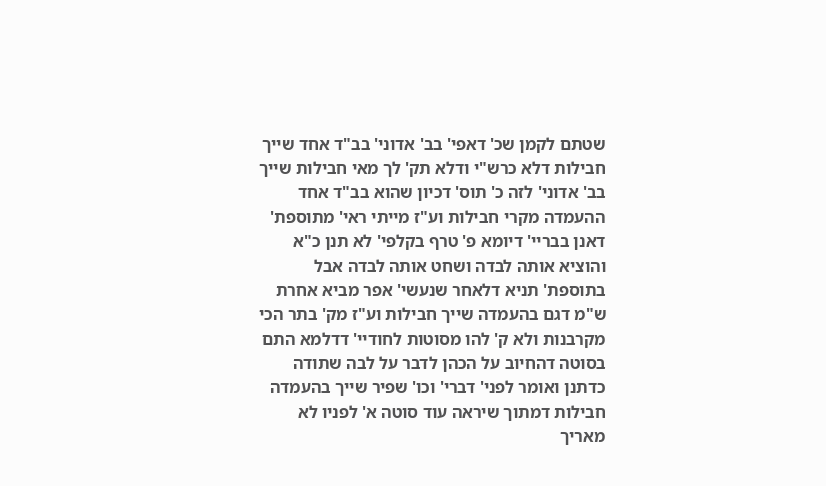שטתם לקמן שכ' דאפי' בב' אדוני' בב"ד אחד שייך חבילות דלא כרש"י ודלא תק' לך מאי חבילות שייך בב' אדוני' לזה כ' תוס' דכיון שהוא בב"ד אחד ההעמדה מקרי חבילות וע"ז מייתי ראי' מתוספת' דאנן בבריי' דיומא פ' טרף בקלפי' לא תנן כ"א והוציא אותה לבדה ושחט אותה לבדה אבל בתוספת' תניא דלאחר שנעשי' אפר מביא אחרת ש"מ דגם בהעמדה שייך חבילות וע"ז מק' בתר הכי מקרבנות ולא ק' להו מסוטות לחודיי' דדלמא התם בסוטה דהחיוב על הכהן לדבר על לבה שתודה כדתנן ואומר לפני' דברי' וכו' שפיר שייך בהעמדה חבילות דמתוך שיראה עוד סוטה א' לפניו לא מאריך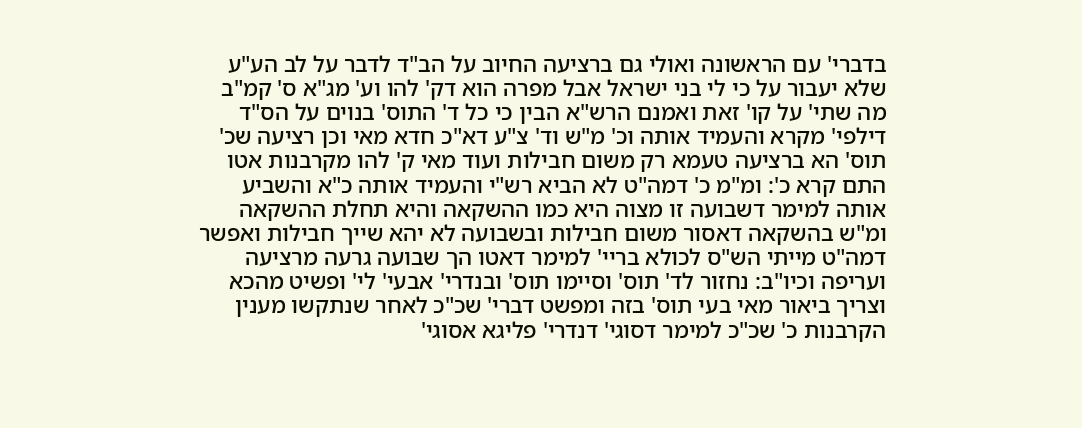בדברי' עם הראשונה ואולי גם ברציעה החיוב על הב"ד לדבר על לב הע"ע שלא יעבור על כי לי בני ישראל אבל מפרה הוא דק' להו וע' מג"א ס' קמ"ב מה שתי' על קו' זאת ואמנם הרש"א הבין כי כל ד' התוס' בנוים על הס"ד דילפי' מקרא והעמיד אותה וכ' מ"ש וד' צ"ע דא"כ חדא מאי וכן רציעה שכ' תוס' הא ברציעה טעמא רק משום חבילות ועוד מאי ק' להו מקרבנות אטו התם קרא כ': ומ"מ כ' דמה"ט לא הביא רש"י והעמיד אותה כ"א והשביע אותה למימר דשבועה זו מצוה היא כמו ההשקאה והיא תחלת ההשקאה ומ"ש בהשקאה דאסור משום חבילות ובשבועה לא יהא שייך חבילות ואפשר דמה"ט מייתי הש"ס לכולא בריי' למימר דאטו הך שבועה גרעה מרציעה ועריפה וכיו"ב: נחזור לד' תוס' וסיימו תוס' ובנדרי' אבעי' לי' ופשיט מהכא וצריך ביאור מאי בעי תוס' בזה ומפשט דברי' שכ"כ לאחר שנתקשו מענין הקרבנות כ' שכ"כ למימר דסוגי' דנדרי' פליגא אסוגי'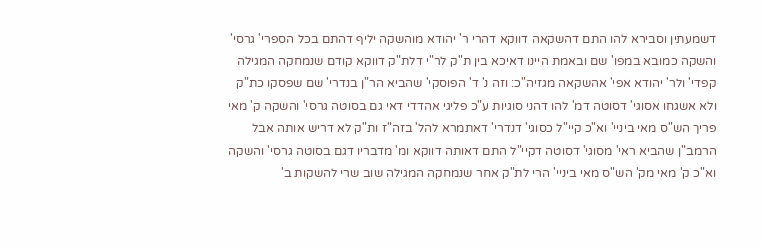דשמעתין וסבירא להו התם דהשקאה דווקא דהרי ר' יהודא מוהשקה יליף דהתם בכל הספרי' גרסי' והשקה כמובא במפו' שם ובאמת היינו דאיכא בין ת"ק לר"י דלת"ק דווקא קודם שנמחקה המגילה קפדי' ולר' יהודא אפי' אהשקאה מגזיה"כ: וזה נ' ד' הפוסקי' שהביא הר"ן בנדרי' שם שפסקו כת"ק ולא אשגחו אסוגי' דסוטה דמ' להו דהני סוגיות ע"כ פליגי אהדדי דאי גם בסוטה גרסי' והשקה ק' מאי פריך הש"ס מאי ביניי' וא"כ קיי"ל כסוגי' דנדרי' דאתמרא להל' בזה"ז ות"ק לא דריש אותה אבל הרמב"ן שהביא ראי' מסוגי' דסוטה דקיי"ל התם דאותה דווקא ומ' מדבריו דגם בסוטה גרסי' והשקה וא"כ ק' מאי מק' הש"ס מאי ביניי' הרי לת"ק אחר שנמחקה המגילה שוב שרי להשקות ב'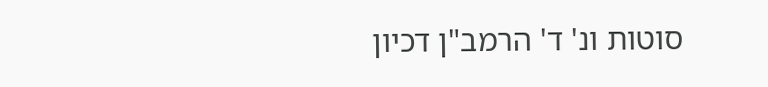סוטות ונ' ד' הרמב"ן דכיון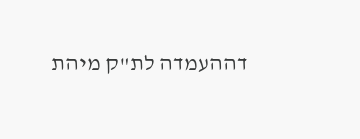דההעמדה לת"ק מיהת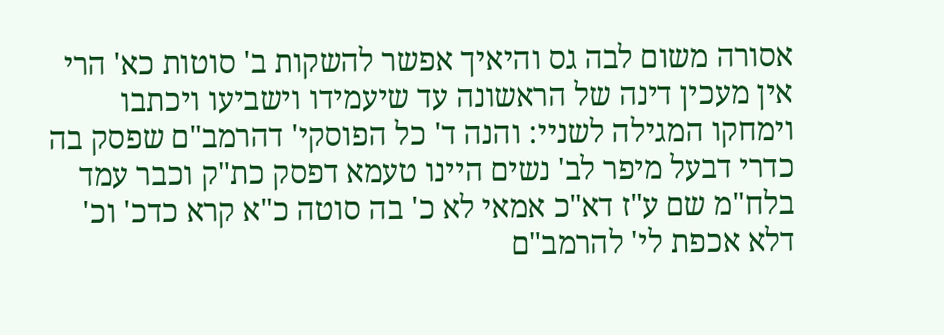אסורה משום לבה גס והיאיך אפשר להשקות ב' סוטות כא' הרי אין מעכין דינה של הראשונה עד שיעמידו וישביעו ויכתבו וימחקו המגילה לשניי: והנה ד' כל הפוסקי' דהרמב"ם שפסק בה כדרי דבעל מיפר לב' נשים היינו טעמא דפסק כת"ק וכבר עמד בלח"מ שם ע"ז דא"כ אמאי לא כ' בה סוטה כ"א קרא כדכ' וכ' דלא אכפת לי' להרמב"ם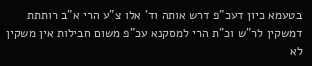בטעמא כיון דעכ"פ דרש אותה וד' אלו צ"ע הרי א"ב רותתת דמשקין לר"ש וכ"ת הרי למסקנא עכ"פ משום חבילות אין משקין לא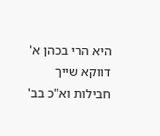היא הרי בכהן א' דווקא שייך חבילות וא"כ בב'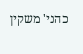כהני' משקין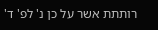רותתת אשר על כן נ' לפ' ד'